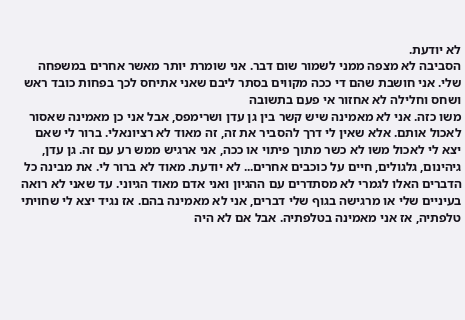לא יודעת.
הסביבה לא מצפה ממני לשמור שום דבר. אני שומרת יותר מאשר אחרים במשפחה שלי. אני חושבת שהם די ככה מקווים בסתר ליבם שאני אתיחס לכך בפחות כובד ראש ושחס וחלילה לא אחזור אי פעם בתשובה
משו כזה. אני לא מאמינה שיש קשר בין גן עדן ושרימפס, אבל אני כן מאמינה שאסור לאכול אותם. אלא שאין לי דרך להסביר את זה, זה מאוד לא רציונאלי. ברור לי שאם יצא לי לאכול משו לא כשר מתוך פיתוי או ככה, אני ארגיש ממש רע עם זה. גן עדן, גיהינום, גלגולים, חיים על כוכבים אחרים... לא יודעת. מאוד לא ברור לי. את מבינה כל הדברים האלו לגמרי לא מסתדרים עם ההגיון ואני אדם מאוד הגיוני. עד שאני לא רואה בעיניים שלי או מרגישה בגוף שלי דברים, אני לא מאמינה בהם. אז נגיד יצא לי שחויתי טלפתיה, אז אני מאמינה בטלפתיה. אבל אם לא היה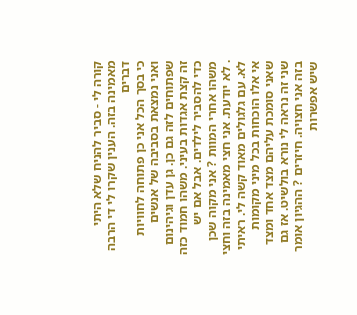קורה לי - סביר להניח שלא היתי מאמינה בזה. הענין שקרו לי די הרבה דברים
כי בסך הכל אני כן פתוחה לחוויות ואני נמצאת בסביבה של אנשים שפתוחים לזה גם כן. גן עדן וגיהינום זה קצת אגדות בעיני. משהו חמוד כזה כדי להסביר לילדים. אבל אם יש משהו אחרי המוות ? אני מקוה שכן
. לא יודעת. אני חצי מאמינה בזה וחצי לא. עם גלגולים מאוד קשה לי. ראיתי אי אלו הוכחות בכל מיני מקומות שאני סומכת עליהם מצד אחד ומצד שני זה נראה לי נורא בולשיט. אז גם בזה אני חצויה. חיזרים ? ההגיון אומר שיש אפשרות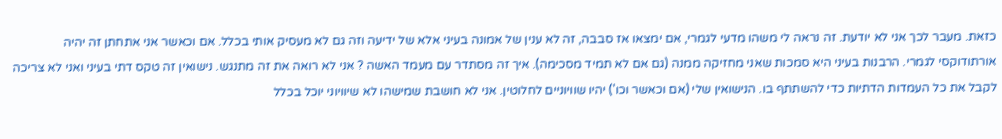כזאת. מעבר לכך אני לא יודעת. זה נראה לי משהו מדעי לגמרי, אם ימצאו אז סבבה, זה לא ענין של אמונה בעיני אלא של ידיעה וזה גם לא מעסיק אותי בכלל. אם וכאשר אני אתחתן זה יהיה אורתודוקסי לגמרי. הרבנות בעיני היא סמכות שאני מחזיקה ממנה (גם אם לא תמיד מסכימה). איך זה מסתדר עם מעמד האשה ? אני לא רואה את זה מתנגש. נישואין זה טקס דתי בעיני ואני לא צריכה לקבל את כל העמדות הדתיות כדי להשתתף בו. הנישואין שלי (אם וכאשר וכו') יהיו שוויוניים לחלוטין. אני לא חושבת שמישהו לא שיוויוני יוכל בכלל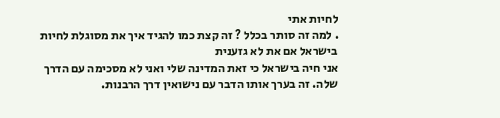לחיות אתי
. למה זה סותר בכלל ? זה קצת כמו להגיד איך את מסוגלת לחיות בישראל אם את לא גזענית
אני חיה בישראל כי זאת המדינה שלי ואני לא מסכימה עם הדרך שלה. זה בערך אותו הדבר עם נישואין דרך הרבנות.